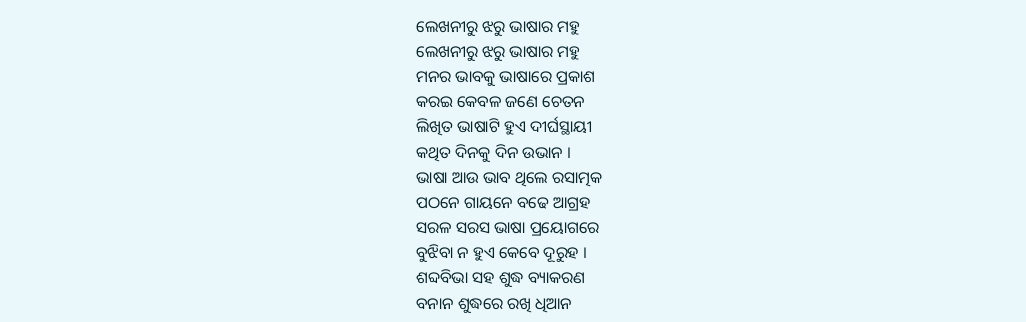ଲେଖନୀରୁ ଝରୁ ଭାଷାର ମହୁ
ଲେଖନୀରୁ ଝରୁ ଭାଷାର ମହୁ
ମନର ଭାବକୁ ଭାଷାରେ ପ୍ରକାଶ
କରଇ କେବଳ ଜଣେ ଚେତନ
ଲିଖିତ ଭାଷାଟି ହୁଏ ଦୀର୍ଘସ୍ଥାୟୀ
କଥିତ ଦିନକୁ ଦିନ ଉଭାନ ।
ଭାଷା ଆଉ ଭାବ ଥିଲେ ରସାତ୍ମକ
ପଠନେ ଗାୟନେ ବଢେ ଆଗ୍ରହ
ସରଳ ସରସ ଭାଷା ପ୍ରୟୋଗରେ
ବୁଝିବା ନ ହୁଏ କେବେ ଦୂରୁହ ।
ଶବ୍ଦବିଭା ସହ ଶୁଦ୍ଧ ବ୍ୟାକରଣ
ବନାନ ଶୁଦ୍ଧରେ ରଖି ଧିଆନ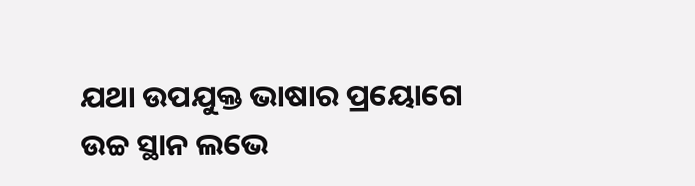ଯଥା ଉପଯୁକ୍ତ ଭାଷାର ପ୍ରୟୋଗେ
ଉଚ୍ଚ ସ୍ଥାନ ଲଭେ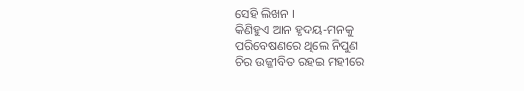ସେହି ଲିଖନ ।
କିଣିହୁଏ ଆନ ହୃଦୟ-ମନକୁ
ପରିବେଷଣରେ ଥିଲେ ନିପୁଣ
ଚିର ଉଜ୍ଜୀବିତ ରହଇ ମହୀରେ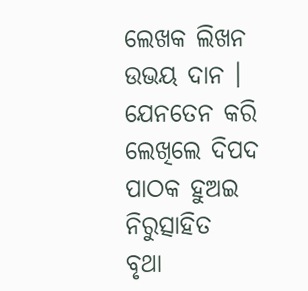ଲେଖକ ଲିଖନ ଉଭୟ ଦାନ ।
ଯେନତେନ କରି ଲେଖିଲେ ଦିପଦ
ପାଠକ ହୁଅଇ ନିରୁତ୍ସାହିତ
ବୃଥା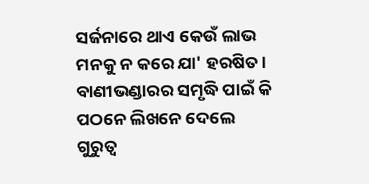ସର୍ଜନାରେ ଥାଏ କେଉଁ ଲାଭ
ମନକୁ ନ କରେ ଯା' ହରଷିତ ।
ବାଣୀଭଣ୍ଡାରର ସମୃଦ୍ଧି ପାଇଁ କି
ପଠନେ ଲିଖନେ ଦେଲେ ଗୁରୁତ୍ବ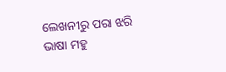ଲେଖନୀରୁ ପରା ଝରି ଭାଷା ମହୁ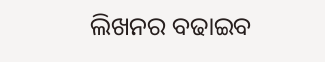ଲିଖନର ବଢାଇବ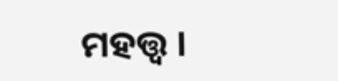ମହତ୍ତ୍ଵ ।